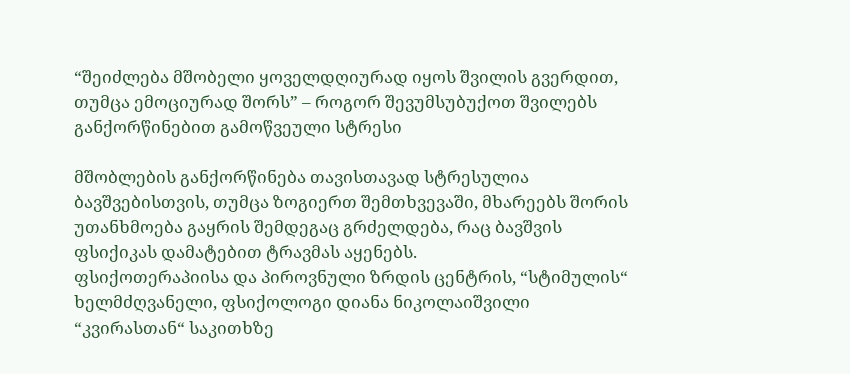“შეიძლება მშობელი ყოველდღიურად იყოს შვილის გვერდით, თუმცა ემოციურად შორს” – როგორ შევუმსუბუქოთ შვილებს განქორწინებით გამოწვეული სტრესი

მშობლების განქორწინება თავისთავად სტრესულია ბავშვებისთვის, თუმცა ზოგიერთ შემთხვევაში, მხარეებს შორის უთანხმოება გაყრის შემდეგაც გრძელდება, რაც ბავშვის ფსიქიკას დამატებით ტრავმას აყენებს.
ფსიქოთერაპიისა და პიროვნული ზრდის ცენტრის, “სტიმულის“ ხელმძღვანელი, ფსიქოლოგი დიანა ნიკოლაიშვილი “კვირასთან“ საკითხზე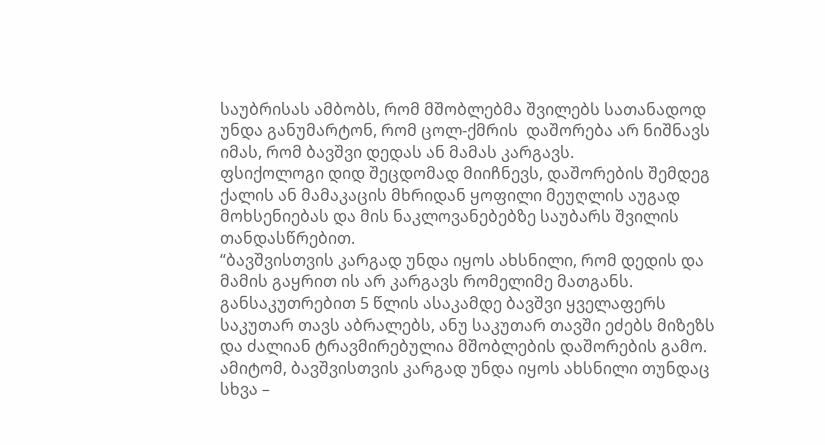საუბრისას ამბობს, რომ მშობლებმა შვილებს სათანადოდ უნდა განუმარტონ, რომ ცოლ-ქმრის  დაშორება არ ნიშნავს იმას, რომ ბავშვი დედას ან მამას კარგავს.
ფსიქოლოგი დიდ შეცდომად მიიჩნევს, დაშორების შემდეგ ქალის ან მამაკაცის მხრიდან ყოფილი მეუღლის აუგად მოხსენიებას და მის ნაკლოვანებებზე საუბარს შვილის თანდასწრებით.
“ბავშვისთვის კარგად უნდა იყოს ახსნილი, რომ დედის და მამის გაყრით ის არ კარგავს რომელიმე მათგანს. განსაკუთრებით 5 წლის ასაკამდე ბავშვი ყველაფერს საკუთარ თავს აბრალებს, ანუ საკუთარ თავში ეძებს მიზეზს და ძალიან ტრავმირებულია მშობლების დაშორების გამო. ამიტომ, ბავშვისთვის კარგად უნდა იყოს ახსნილი თუნდაც სხვა –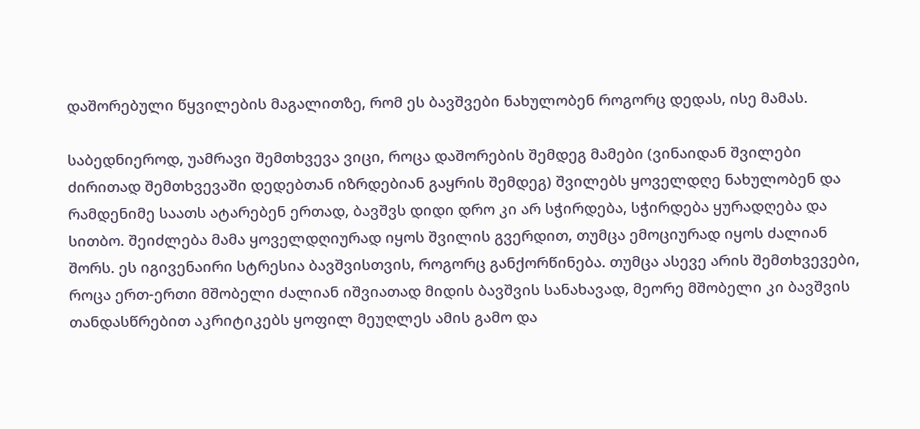დაშორებული წყვილების მაგალითზე, რომ ეს ბავშვები ნახულობენ როგორც დედას, ისე მამას.

საბედნიეროდ, უამრავი შემთხვევა ვიცი, როცა დაშორების შემდეგ მამები (ვინაიდან შვილები ძირითად შემთხვევაში დედებთან იზრდებიან გაყრის შემდეგ) შვილებს ყოველდღე ნახულობენ და რამდენიმე საათს ატარებენ ერთად, ბავშვს დიდი დრო კი არ სჭირდება, სჭირდება ყურადღება და სითბო. შეიძლება მამა ყოველდღიურად იყოს შვილის გვერდით, თუმცა ემოციურად იყოს ძალიან შორს. ეს იგივენაირი სტრესია ბავშვისთვის, როგორც განქორწინება. თუმცა ასევე არის შემთხვევები, როცა ერთ-ერთი მშობელი ძალიან იშვიათად მიდის ბავშვის სანახავად, მეორე მშობელი კი ბავშვის თანდასწრებით აკრიტიკებს ყოფილ მეუღლეს ამის გამო და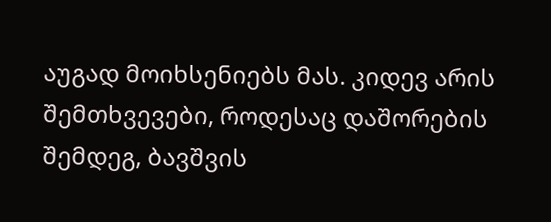აუგად მოიხსენიებს მას. კიდევ არის შემთხვევები, როდესაც დაშორების შემდეგ, ბავშვის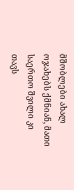მშობლები ახალ ოჯახებს ქმნიან, მათი საერთო შვილი კი თავს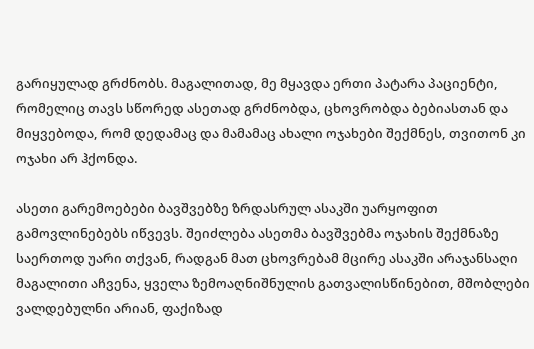გარიყულად გრძნობს. მაგალითად, მე მყავდა ერთი პატარა პაციენტი, რომელიც თავს სწორედ ასეთად გრძნობდა, ცხოვრობდა ბებიასთან და მიყვებოდა, რომ დედამაც და მამამაც ახალი ოჯახები შექმნეს, თვითონ კი ოჯახი არ ჰქონდა.

ასეთი გარემოებები ბავშვებზე ზრდასრულ ასაკში უარყოფით გამოვლინებებს იწვევს. შეიძლება ასეთმა ბავშვებმა ოჯახის შექმნაზე საერთოდ უარი თქვან, რადგან მათ ცხოვრებამ მცირე ასაკში არაჯანსაღი მაგალითი აჩვენა, ყველა ზემოაღნიშნულის გათვალისწინებით, მშობლები ვალდებულნი არიან, ფაქიზად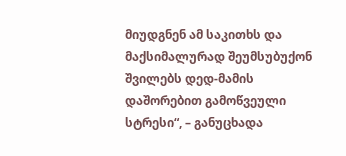მიუდგნენ ამ საკითხს და მაქსიმალურად შეუმსუბუქონ შვილებს დედ-მამის დაშორებით გამოწვეული სტრესი“, – განუცხადა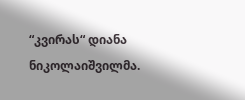“კვირას“ დიანა ნიკოლაიშვილმა.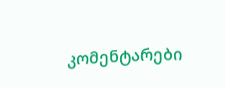კომენტარები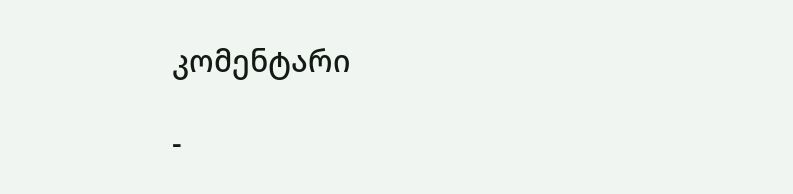კომენტარი

-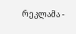რეკლამა -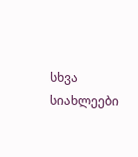სხვა სიახლეები